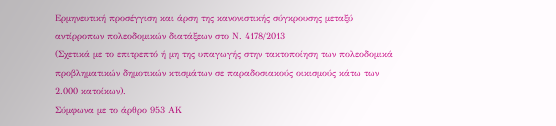Ερμηνευτική προσέγγιση και άρση της κανονιστικής σύγκρουσης μεταξύ αντίρροπων πολεοδομικών διατάξεων στο Ν. 4178/2013
(Σχετικά με το επιτρεπτό ή μη της υπαγωγής στην τακτοποίηση των πολεοδομικά προβληματικών δημοτικών κτισμάτων σε παραδοσιακούς οικισμούς κάτω των 2.000 κατοίκων).
Σύμφωνα με το άρθρο 953 ΑΚ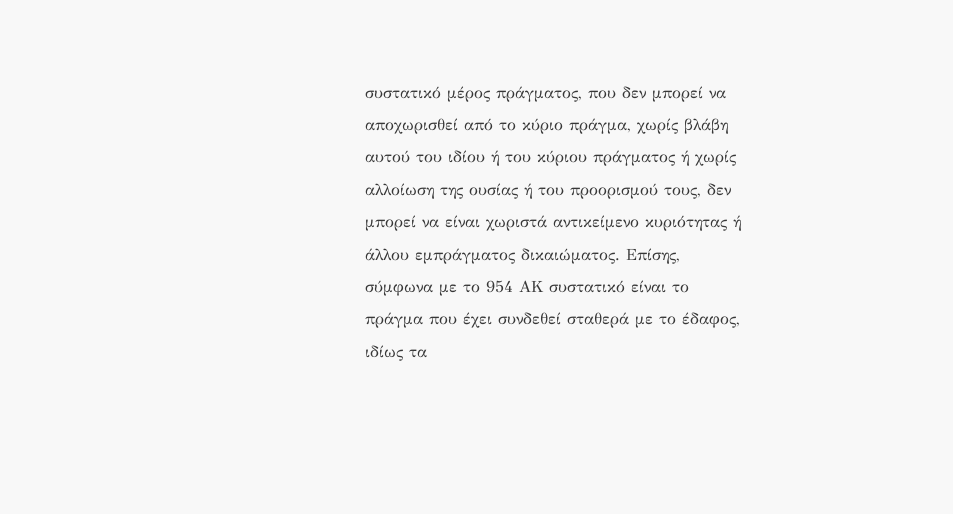συστατικό μέρος πράγματος, που δεν μπορεί να αποχωρισθεί από το κύριο πράγμα, χωρίς βλάβη αυτού του ιδίου ή του κύριου πράγματος ή χωρίς αλλοίωση της ουσίας ή του προορισμού τους, δεν μπορεί να είναι χωριστά αντικείμενο κυριότητας ή άλλου εμπράγματος δικαιώματος. Επίσης, σύμφωνα με το 954 ΑΚ συστατικό είναι το πράγμα που έχει συνδεθεί σταθερά με το έδαφος, ιδίως τα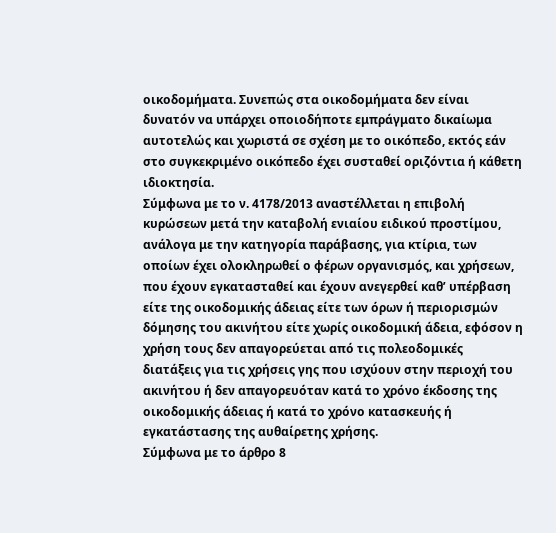οικοδομήματα. Συνεπώς στα οικοδομήματα δεν είναι δυνατόν να υπάρχει οποιοδήποτε εμπράγματο δικαίωμα αυτοτελώς και χωριστά σε σχέση με το οικόπεδο, εκτός εάν στο συγκεκριμένο οικόπεδο έχει συσταθεί οριζόντια ή κάθετη ιδιοκτησία.
Σύμφωνα με το ν. 4178/2013 αναστέλλεται η επιβολή κυρώσεων μετά την καταβολή ενιαίου ειδικού προστίμου, ανάλογα με την κατηγορία παράβασης, για κτίρια, των οποίων έχει ολοκληρωθεί ο φέρων οργανισμός, και χρήσεων, που έχουν εγκατασταθεί και έχουν ανεγερθεί καθ’ υπέρβαση είτε της οικοδομικής άδειας είτε των όρων ή περιορισμών δόμησης του ακινήτου είτε χωρίς οικοδομική άδεια, εφόσον η χρήση τους δεν απαγορεύεται από τις πολεοδομικές διατάξεις για τις χρήσεις γης που ισχύουν στην περιοχή του ακινήτου ή δεν απαγορευόταν κατά το χρόνο έκδοσης της οικοδομικής άδειας ή κατά το χρόνο κατασκευής ή εγκατάστασης της αυθαίρετης χρήσης.
Σύμφωνα με το άρθρο 8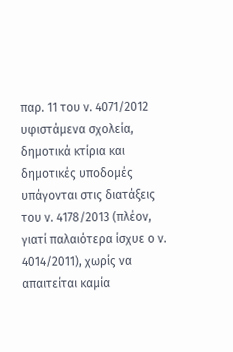παρ. 11 του ν. 4071/2012 υφιστάμενα σχολεία, δημοτικά κτίρια και δημοτικές υποδομές υπάγονται στις διατάξεις του ν. 4178/2013 (πλέον, γιατί παλαιότερα ίσχυε ο ν. 4014/2011), χωρίς να απαιτείται καμία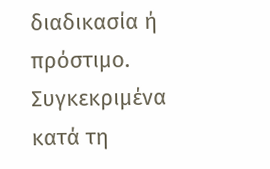διαδικασία ή πρόστιμο. Συγκεκριμένα κατά τη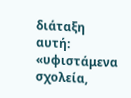διάταξη αυτή: «υφιστάμενα σχολεία,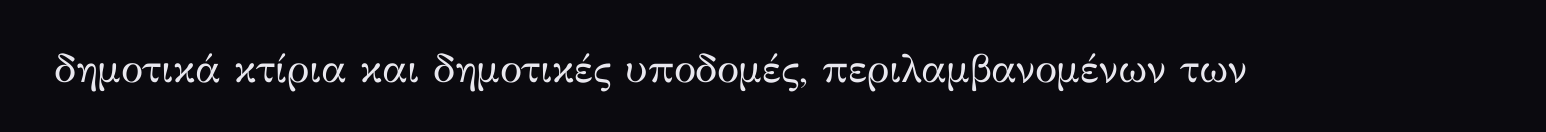δημοτικά κτίρια και δημοτικές υποδομές, περιλαμβανομένων των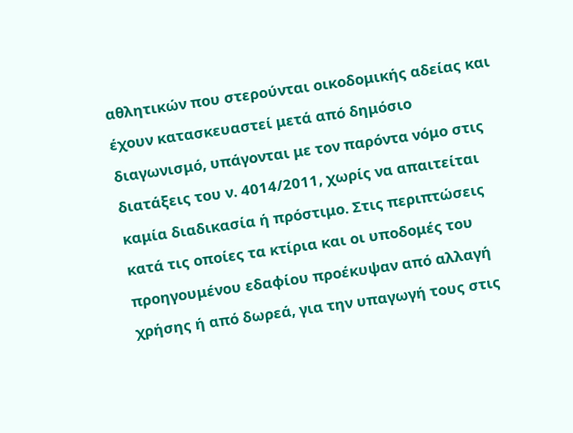αθλητικών που στερούνται οικοδομικής αδείας και έχουν κατασκευαστεί μετά από δημόσιο διαγωνισμό, υπάγονται με τον παρόντα νόμο στις διατάξεις του ν. 4014/2011, χωρίς να απαιτείται καμία διαδικασία ή πρόστιμο. Στις περιπτώσεις κατά τις οποίες τα κτίρια και οι υποδομές του προηγουμένου εδαφίου προέκυψαν από αλλαγή χρήσης ή από δωρεά, για την υπαγωγή τους στις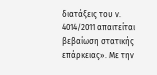διατάξεις του ν. 4014/2011 απαιτείται βεβαίωση στατικής επάρκειας». Με την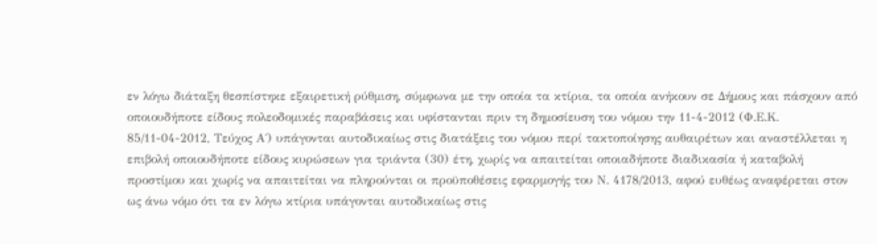εν λόγω διάταξη θεσπίστηκε εξαιρετική ρύθμιση, σύμφωνα με την οποία τα κτίρια, τα οποία ανήκουν σε Δήμους και πάσχουν από οποιουδήποτε είδους πολεοδομικές παραβάσεις και υφίστανται πριν τη δημοσίευση του νόμου την 11-4-2012 (Φ.Ε.Κ. 85/11-04-2012, Τεύχος Α΄) υπάγονται αυτοδικαίως στις διατάξεις του νόμου περί τακτοποίησης αυθαιρέτων και αναστέλλεται η επιβολή οποιουδήποτε είδους κυρώσεων για τριάντα (30) έτη, χωρίς να απαιτείται οποιαδήποτε διαδικασία ή καταβολή προστίμου και χωρίς να απαιτείται να πληρούνται οι προϋποθέσεις εφαρμογής του Ν. 4178/2013, αφού ευθέως αναφέρεται στον ως άνω νόμο ότι τα εν λόγω κτίρια υπάγονται αυτοδικαίως στις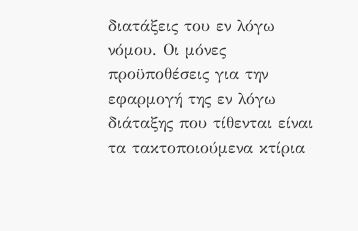διατάξεις του εν λόγω νόμου. Οι μόνες προϋποθέσεις για την εφαρμογή της εν λόγω διάταξης που τίθενται είναι τα τακτοποιούμενα κτίρια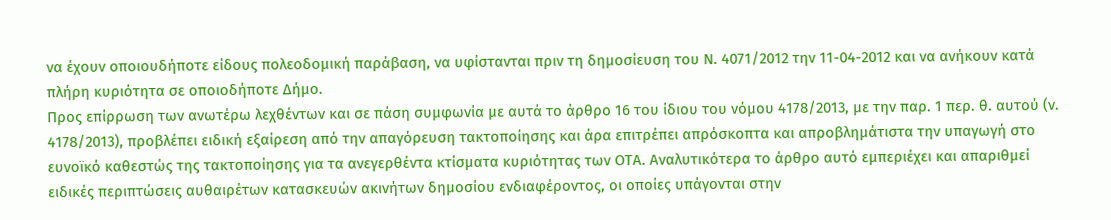να έχουν οποιουδήποτε είδους πολεοδομική παράβαση, να υφίστανται πριν τη δημοσίευση του Ν. 4071/2012 την 11-04-2012 και να ανήκουν κατά πλήρη κυριότητα σε οποιοδήποτε Δήμο.
Προς επίρρωση των ανωτέρω λεχθέντων και σε πάση συμφωνία με αυτά το άρθρο 16 του ίδιου του νόμου 4178/2013, με την παρ. 1 περ. θ. αυτού (ν. 4178/2013), προβλέπει ειδική εξαίρεση από την απαγόρευση τακτοποίησης και άρα επιτρέπει απρόσκοπτα και απροβλημάτιστα την υπαγωγή στο ευνοϊκό καθεστώς της τακτοποίησης για τα ανεγερθέντα κτίσματα κυριότητας των ΟΤΑ. Αναλυτικότερα το άρθρο αυτό εμπεριέχει και απαριθμεί ειδικές περιπτώσεις αυθαιρέτων κατασκευών ακινήτων δημοσίου ενδιαφέροντος, οι οποίες υπάγονται στην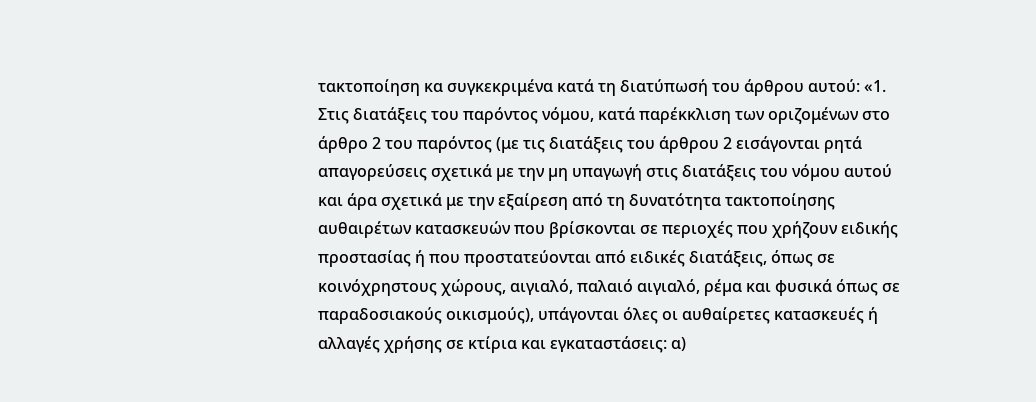τακτοποίηση κα συγκεκριμένα κατά τη διατύπωσή του άρθρου αυτού: «1. Στις διατάξεις του παρόντος νόμου, κατά παρέκκλιση των οριζομένων στο άρθρο 2 του παρόντος (με τις διατάξεις του άρθρου 2 εισάγονται ρητά απαγορεύσεις σχετικά µε την µη υπαγωγή στις διατάξεις του νόµου αυτού και άρα σχετικά με την εξαίρεση από τη δυνατότητα τακτοποίησης αυθαιρέτων κατασκευών που βρίσκονται σε περιοχές που χρήζουν ειδικής προστασίας ή που προστατεύονται από ειδικές διατάξεις, όπως σε κοινόχρηστους χώρους, αιγιαλό, παλαιό αιγιαλό, ρέµα και φυσικά όπως σε παραδοσιακούς οικισμούς), υπάγονται όλες οι αυθαίρετες κατασκευές ή αλλαγές χρήσης σε κτίρια και εγκαταστάσεις: α)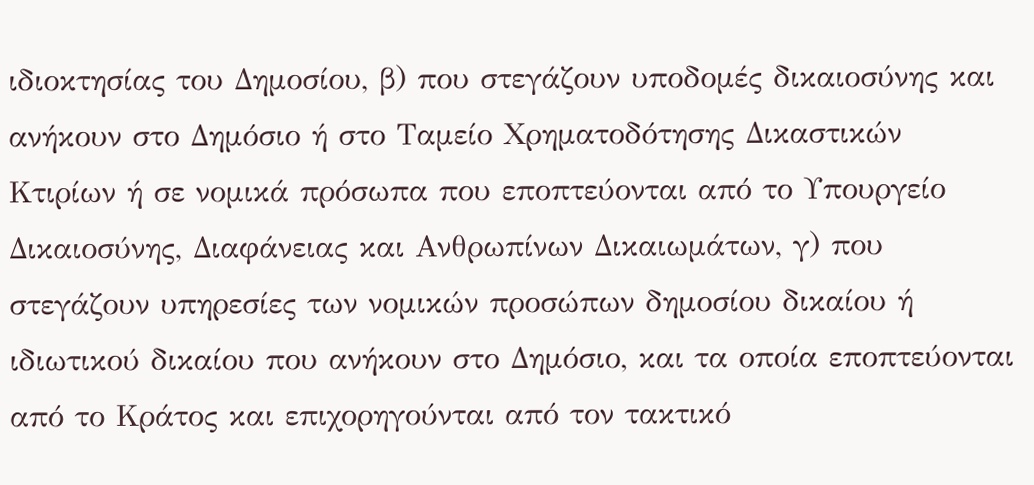ιδιοκτησίας του Δημοσίου, β) που στεγάζουν υποδομές δικαιοσύνης και ανήκουν στο Δημόσιο ή στο Ταμείο Χρηματοδότησης Δικαστικών Κτιρίων ή σε νομικά πρόσωπα που εποπτεύονται από το Υπουργείο Δικαιοσύνης, Διαφάνειας και Ανθρωπίνων Δικαιωμάτων, γ) που στεγάζουν υπηρεσίες των νομικών προσώπων δημοσίου δικαίου ή ιδιωτικού δικαίου που ανήκουν στο Δημόσιο, και τα οποία εποπτεύονται από το Κράτος και επιχορηγούνται από τον τακτικό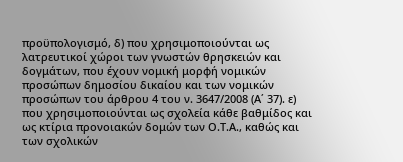προϋπολογισμό, δ) που χρησιμοποιούνται ως λατρευτικοί χώροι των γνωστών θρησκειών και δογμάτων, που έχουν νομική μορφή νομικών προσώπων δημοσίου δικαίου και των νομικών προσώπων του άρθρου 4 του ν. 3647/2008 (Α΄ 37). ε) που χρησιμοποιούνται ως σχολεία κάθε βαθμίδος και ως κτίρια προνοιακών δομών των Ο.Τ.Α., καθώς και των σχολικών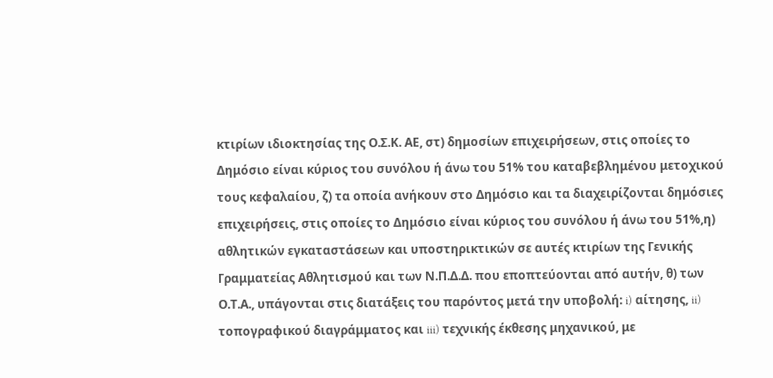κτιρίων ιδιοκτησίας της Ο.Σ.Κ. ΑΕ, στ) δημοσίων επιχειρήσεων, στις οποίες το Δημόσιο είναι κύριος του συνόλου ή άνω του 51% του καταβεβλημένου μετοχικού τους κεφαλαίου, ζ) τα οποία ανήκουν στο Δημόσιο και τα διαχειρίζονται δημόσιες επιχειρήσεις, στις οποίες το Δημόσιο είναι κύριος του συνόλου ή άνω του 51%,η) αθλητικών εγκαταστάσεων και υποστηρικτικών σε αυτές κτιρίων της Γενικής Γραμματείας Αθλητισμού και των Ν.Π.Δ.Δ. που εποπτεύονται από αυτήν, θ) των Ο.Τ.Α., υπάγονται στις διατάξεις του παρόντος μετά την υποβολή: i) αίτησης, ii) τοπογραφικού διαγράμματος και iii) τεχνικής έκθεσης μηχανικού, με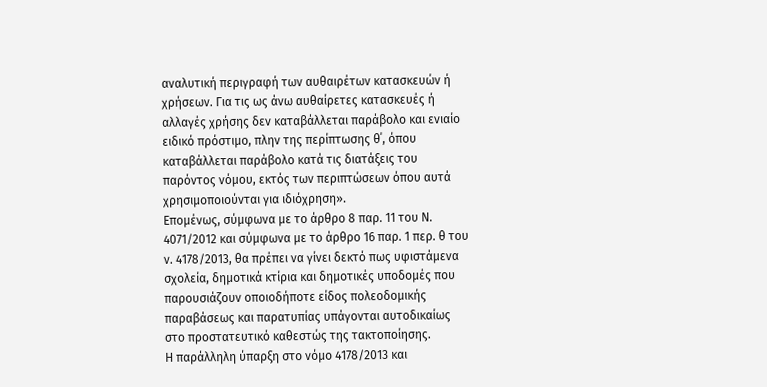αναλυτική περιγραφή των αυθαιρέτων κατασκευών ή χρήσεων. Για τις ως άνω αυθαίρετες κατασκευές ή αλλαγές χρήσης δεν καταβάλλεται παράβολο και ενιαίο ειδικό πρόστιμο, πλην της περίπτωσης θ΄, όπου καταβάλλεται παράβολο κατά τις διατάξεις του παρόντος νόμου, εκτός των περιπτώσεων όπου αυτά χρησιμοποιούνται για ιδιόχρηση».
Επομένως, σύμφωνα με το άρθρο 8 παρ. 11 του Ν. 4071/2012 και σύμφωνα με το άρθρο 16 παρ. 1 περ. θ του ν. 4178/2013, θα πρέπει να γίνει δεκτό πως υφιστάμενα σχολεία, δημοτικά κτίρια και δημοτικές υποδομές που παρουσιάζουν οποιοδήποτε είδος πολεοδομικής παραβάσεως και παρατυπίας υπάγονται αυτοδικαίως στο προστατευτικό καθεστώς της τακτοποίησης.
Η παράλληλη ύπαρξη στο νόμο 4178/2013 και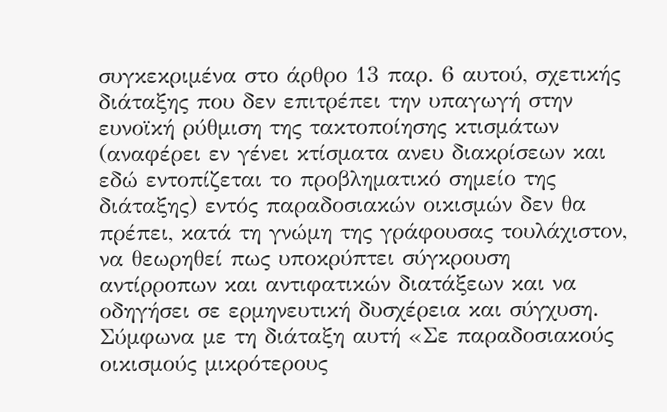συγκεκριμένα στο άρθρο 13 παρ. 6 αυτού, σχετικής διάταξης που δεν επιτρέπει την υπαγωγή στην ευνοϊκή ρύθμιση της τακτοποίησης κτισμάτων (αναφέρει εν γένει κτίσματα ανευ διακρίσεων και εδώ εντοπίζεται το προβληματικό σημείο της διάταξης) εντός παραδοσιακών οικισμών δεν θα πρέπει, κατά τη γνώμη της γράφουσας τουλάχιστον, να θεωρηθεί πως υποκρύπτει σύγκρουση αντίρροπων και αντιφατικών διατάξεων και να οδηγήσει σε ερμηνευτική δυσχέρεια και σύγχυση. Σύμφωνα με τη διάταξη αυτή «Σε παραδοσιακούς οικισμούς μικρότερους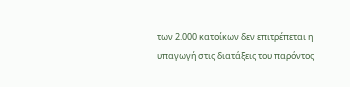των 2.000 κατοίκων δεν επιτρέπεται η υπαγωγή στις διατάξεις του παρόντος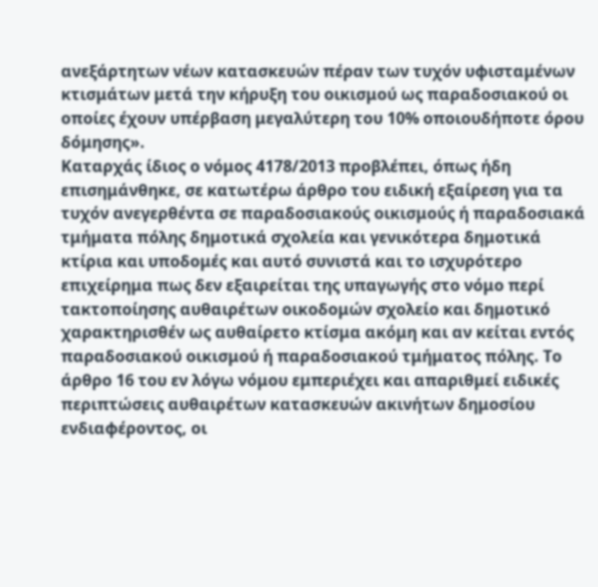ανεξάρτητων νέων κατασκευών πέραν των τυχόν υφισταμένων κτισμάτων μετά την κήρυξη του οικισμού ως παραδοσιακού οι οποίες έχουν υπέρβαση μεγαλύτερη του 10% οποιουδήποτε όρου δόμησης».
Καταρχάς ίδιος ο νόμος 4178/2013 προβλέπει, όπως ήδη επισημάνθηκε, σε κατωτέρω άρθρο του ειδική εξαίρεση για τα τυχόν ανεγερθέντα σε παραδοσιακούς οικισμούς ή παραδοσιακά τμήματα πόλης δημοτικά σχολεία και γενικότερα δημοτικά κτίρια και υποδομές και αυτό συνιστά και το ισχυρότερο επιχείρημα πως δεν εξαιρείται της υπαγωγής στο νόμο περί τακτοποίησης αυθαιρέτων οικοδομών σχολείο και δημοτικό χαρακτηρισθέν ως αυθαίρετο κτίσμα ακόμη και αν κείται εντός παραδοσιακού οικισμού ή παραδοσιακού τμήματος πόλης. Το άρθρο 16 του εν λόγω νόμου εμπεριέχει και απαριθμεί ειδικές περιπτώσεις αυθαιρέτων κατασκευών ακινήτων δημοσίου ενδιαφέροντος, οι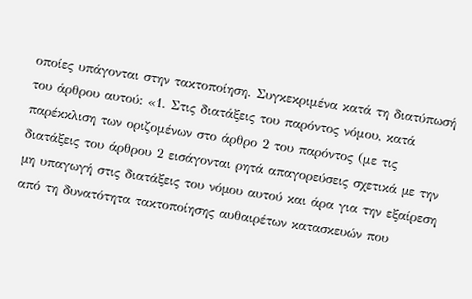οποίες υπάγονται στην τακτοποίηση. Συγκεκριμένα κατά τη διατύπωσή του άρθρου αυτού: «1. Στις διατάξεις του παρόντος νόμου, κατά παρέκκλιση των οριζομένων στο άρθρο 2 του παρόντος (με τις διατάξεις του άρθρου 2 εισάγονται ρητά απαγορεύσεις σχετικά µε την µη υπαγωγή στις διατάξεις του νόµου αυτού και άρα για την εξαίρεση από τη δυνατότητα τακτοποίησης αυθαιρέτων κατασκευών που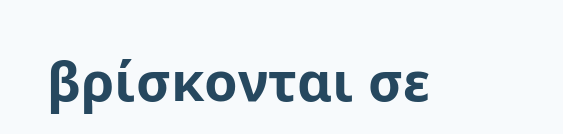βρίσκονται σε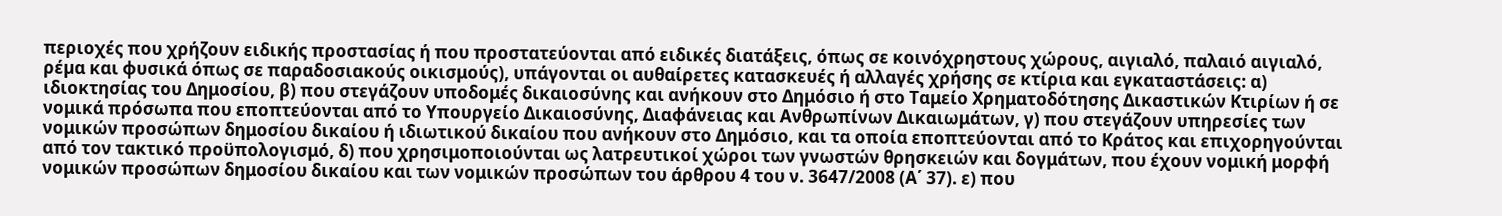περιοχές που χρήζουν ειδικής προστασίας ή που προστατεύονται από ειδικές διατάξεις, όπως σε κοινόχρηστους χώρους, αιγιαλό, παλαιό αιγιαλό, ρέµα και φυσικά όπως σε παραδοσιακούς οικισμούς), υπάγονται οι αυθαίρετες κατασκευές ή αλλαγές χρήσης σε κτίρια και εγκαταστάσεις: α) ιδιοκτησίας του Δημοσίου, β) που στεγάζουν υποδομές δικαιοσύνης και ανήκουν στο Δημόσιο ή στο Ταμείο Χρηματοδότησης Δικαστικών Κτιρίων ή σε νομικά πρόσωπα που εποπτεύονται από το Υπουργείο Δικαιοσύνης, Διαφάνειας και Ανθρωπίνων Δικαιωμάτων, γ) που στεγάζουν υπηρεσίες των νομικών προσώπων δημοσίου δικαίου ή ιδιωτικού δικαίου που ανήκουν στο Δημόσιο, και τα οποία εποπτεύονται από το Κράτος και επιχορηγούνται από τον τακτικό προϋπολογισμό, δ) που χρησιμοποιούνται ως λατρευτικοί χώροι των γνωστών θρησκειών και δογμάτων, που έχουν νομική μορφή νομικών προσώπων δημοσίου δικαίου και των νομικών προσώπων του άρθρου 4 του ν. 3647/2008 (Α΄ 37). ε) που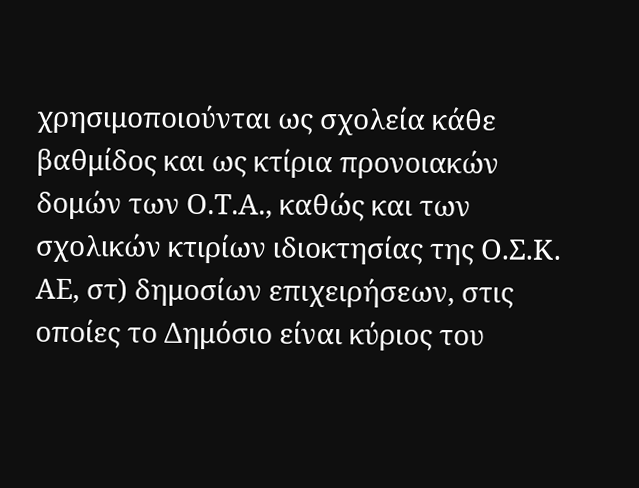χρησιμοποιούνται ως σχολεία κάθε βαθμίδος και ως κτίρια προνοιακών δομών των Ο.Τ.Α., καθώς και των σχολικών κτιρίων ιδιοκτησίας της Ο.Σ.Κ. ΑΕ, στ) δημοσίων επιχειρήσεων, στις οποίες το Δημόσιο είναι κύριος του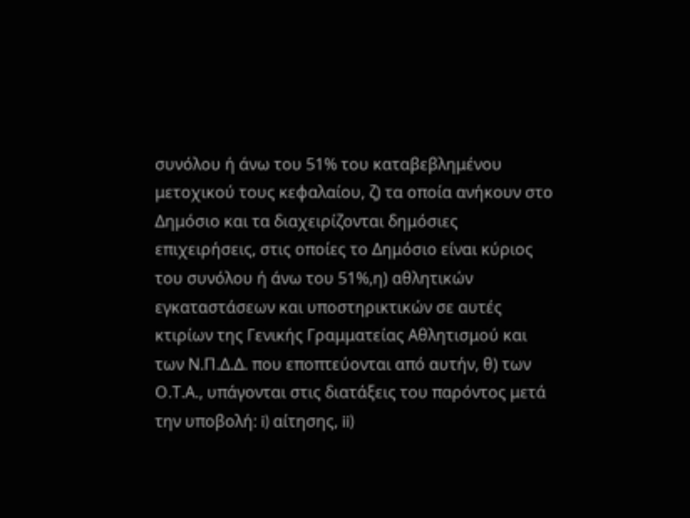συνόλου ή άνω του 51% του καταβεβλημένου μετοχικού τους κεφαλαίου, ζ) τα οποία ανήκουν στο Δημόσιο και τα διαχειρίζονται δημόσιες επιχειρήσεις, στις οποίες το Δημόσιο είναι κύριος του συνόλου ή άνω του 51%,η) αθλητικών εγκαταστάσεων και υποστηρικτικών σε αυτές κτιρίων της Γενικής Γραμματείας Αθλητισμού και των Ν.Π.Δ.Δ. που εποπτεύονται από αυτήν, θ) των Ο.Τ.Α., υπάγονται στις διατάξεις του παρόντος μετά την υποβολή: i) αίτησης, ii)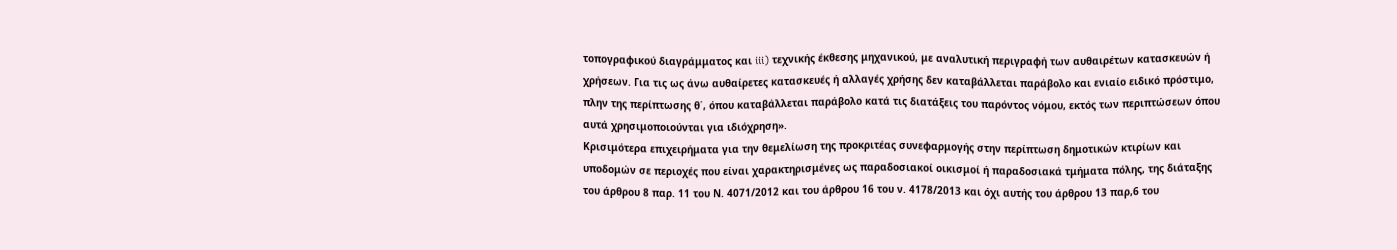τοπογραφικού διαγράμματος και iii) τεχνικής έκθεσης μηχανικού, με αναλυτική περιγραφή των αυθαιρέτων κατασκευών ή χρήσεων. Για τις ως άνω αυθαίρετες κατασκευές ή αλλαγές χρήσης δεν καταβάλλεται παράβολο και ενιαίο ειδικό πρόστιμο, πλην της περίπτωσης θ΄, όπου καταβάλλεται παράβολο κατά τις διατάξεις του παρόντος νόμου, εκτός των περιπτώσεων όπου αυτά χρησιμοποιούνται για ιδιόχρηση».
Κρισιμότερα επιχειρήματα για την θεμελίωση της προκριτέας συνεφαρμογής στην περίπτωση δημοτικών κτιρίων και υποδομών σε περιοχές που είναι χαρακτηρισμένες ως παραδοσιακοί οικισμοί ή παραδοσιακά τμήματα πόλης, της διάταξης του άρθρου 8 παρ. 11 του Ν. 4071/2012 και του άρθρου 16 του ν. 4178/2013 και όχι αυτής του άρθρου 13 παρ,6 του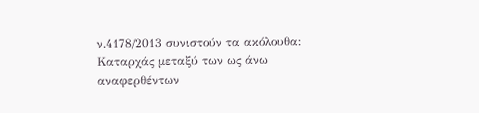ν.4178/2013 συνιστούν τα ακόλουθα:
Καταρχάς μεταξύ των ως άνω αναφερθέντων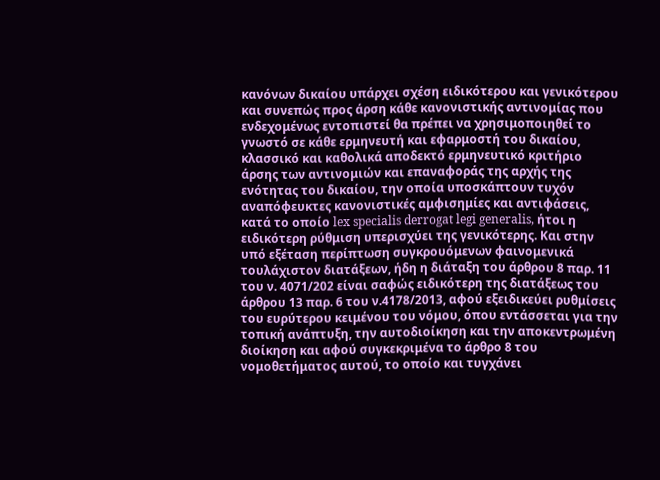κανόνων δικαίου υπάρχει σχέση ειδικότερου και γενικότερου και συνεπώς προς άρση κάθε κανονιστικής αντινομίας που ενδεχομένως εντοπιστεί θα πρέπει να χρησιμοποιηθεί το γνωστό σε κάθε ερμηνευτή και εφαρμοστή του δικαίου, κλασσικό και καθολικά αποδεκτό ερμηνευτικό κριτήριο άρσης των αντινομιών και επαναφοράς της αρχής της ενότητας του δικαίου, την οποία υποσκάπτουν τυχόν αναπόφευκτες κανονιστικές αμφισημίες και αντιφάσεις, κατά το οποίο lex specialis derrogat legi generalis, ήτοι η ειδικότερη ρύθμιση υπερισχύει της γενικότερης. Και στην υπό εξέταση περίπτωση συγκρουόμενων φαινομενικά τουλάχιστον διατάξεων, ήδη η διάταξη του άρθρου 8 παρ. 11 του ν. 4071/202 είναι σαφώς ειδικότερη της διατάξεως του άρθρου 13 παρ. 6 του ν.4178/2013, αφού εξειδικεύει ρυθμίσεις του ευρύτερου κειμένου του νόμου, όπου εντάσσεται για την τοπική ανάπτυξη, την αυτοδιοίκηση και την αποκεντρωμένη διοίκηση και αφού συγκεκριμένα το άρθρο 8 του νομοθετήματος αυτού, το οποίο και τυγχάνει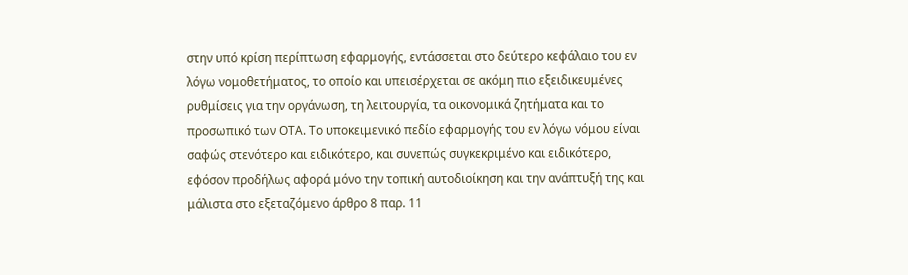στην υπό κρίση περίπτωση εφαρμογής, εντάσσεται στο δεύτερο κεφάλαιο του εν λόγω νομοθετήματος, το οποίο και υπεισέρχεται σε ακόμη πιο εξειδικευμένες ρυθμίσεις για την οργάνωση, τη λειτουργία, τα οικονομικά ζητήματα και το προσωπικό των ΟΤΑ. Το υποκειμενικό πεδίο εφαρμογής του εν λόγω νόμου είναι σαφώς στενότερο και ειδικότερο, και συνεπώς συγκεκριμένο και ειδικότερο, εφόσον προδήλως αφορά μόνο την τοπική αυτοδιοίκηση και την ανάπτυξή της και μάλιστα στο εξεταζόμενο άρθρο 8 παρ. 11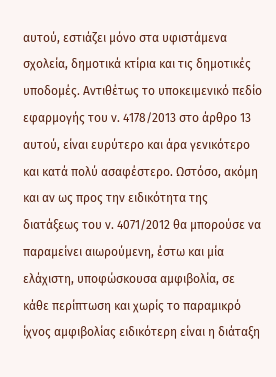αυτού, εστιάζει μόνο στα υφιστάμενα σχολεία, δημοτικά κτίρια και τις δημοτικές υποδομές. Αντιθέτως το υποκειμενικό πεδίο εφαρμογής του ν. 4178/2013 στο άρθρο 13 αυτού, είναι ευρύτερο και άρα γενικότερο και κατά πολύ ασαφέστερο. Ωστόσο, ακόμη και αν ως προς την ειδικότητα της διατάξεως του ν. 4071/2012 θα μπορούσε να παραμείνει αιωρούμενη, έστω και μία ελάχιστη, υποφώσκουσα αμφιβολία, σε κάθε περίπτωση και χωρίς το παραμικρό ίχνος αμφιβολίας ειδικότερη είναι η διάταξη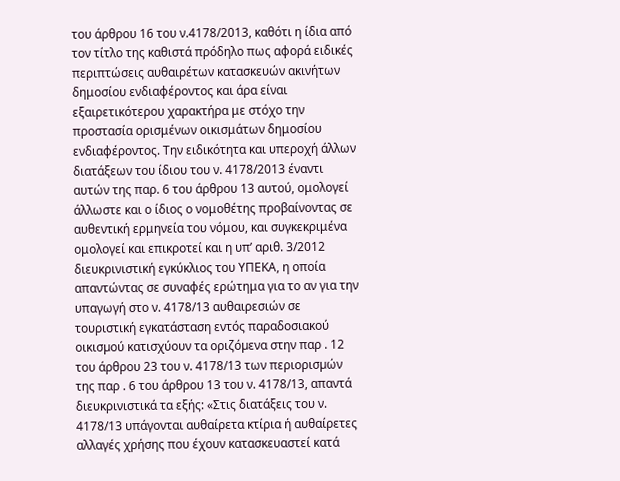του άρθρου 16 του ν.4178/2013, καθότι η ίδια από τον τίτλο της καθιστά πρόδηλο πως αφορά ειδικές περιπτώσεις αυθαιρέτων κατασκευών ακινήτων δημοσίου ενδιαφέροντος και άρα είναι εξαιρετικότερου χαρακτήρα με στόχο την προστασία ορισμένων οικισμάτων δημοσίου ενδιαφέροντος. Την ειδικότητα και υπεροχή άλλων διατάξεων του ίδιου του ν. 4178/2013 έναντι αυτών της παρ. 6 του άρθρου 13 αυτού, ομολογεί άλλωστε και ο ίδιος ο νομοθέτης προβαίνοντας σε αυθεντική ερμηνεία του νόμου, και συγκεκριμένα ομολογεί και επικροτεί και η υπ’ αριθ. 3/2012 διευκρινιστική εγκύκλιος του ΥΠΕΚΑ, η οποία απαντώντας σε συναφές ερώτημα για το αν για την υπαγωγή στο ν. 4178/13 αυθαιρεσιών σε τουριστική εγκατάσταση εντός παραδοσιακού οικισµού κατισχύουν τα οριζόµενα στην παρ . 12 του άρθρου 23 του ν. 4178/13 των περιορισµών της παρ . 6 του άρθρου 13 του ν. 4178/13, απαντά διευκρινιστικά τα εξής: «Στις διατάξεις του ν. 4178/13 υπάγονται αυθαίρετα κτίρια ή αυθαίρετες αλλαγές χρήσης που έχουν κατασκευαστεί κατά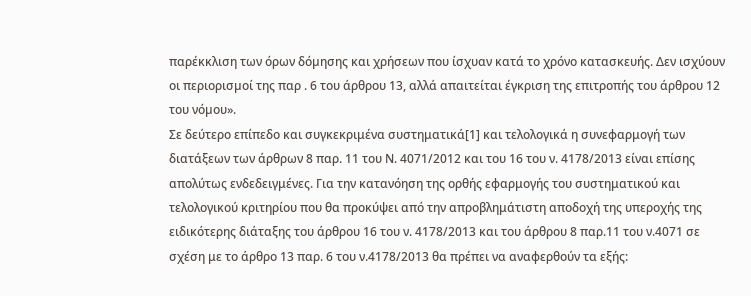παρέκκλιση των όρων δόµησης και χρήσεων που ίσχυαν κατά το χρόνο κατασκευής. ∆εν ισχύουν οι περιορισµοί της παρ . 6 του άρθρου 13, αλλά απαιτείται έγκριση της επιτροπής του άρθρου 12 του νόµου».
Σε δεύτερο επίπεδο και συγκεκριμένα συστηματικά[1] και τελολογικά η συνεφαρμογή των διατάξεων των άρθρων 8 παρ. 11 του Ν. 4071/2012 και του 16 του ν. 4178/2013 είναι επίσης απολύτως ενδεδειγμένες. Για την κατανόηση της ορθής εφαρμογής του συστηματικού και τελολογικού κριτηρίου που θα προκύψει από την απροβλημάτιστη αποδοχή της υπεροχής της ειδικότερης διάταξης του άρθρου 16 του ν. 4178/2013 και του άρθρου 8 παρ.11 του ν.4071 σε σχέση με το άρθρο 13 παρ. 6 του ν.4178/2013 θα πρέπει να αναφερθούν τα εξής: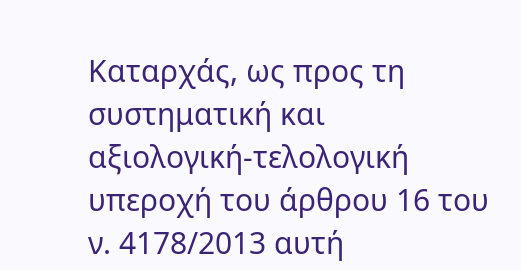Καταρχάς, ως προς τη συστηματική και αξιολογική-τελολογική υπεροχή του άρθρου 16 του ν. 4178/2013 αυτή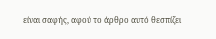είναι σαφής, αφού το άρθρο αυτό θεσπίζει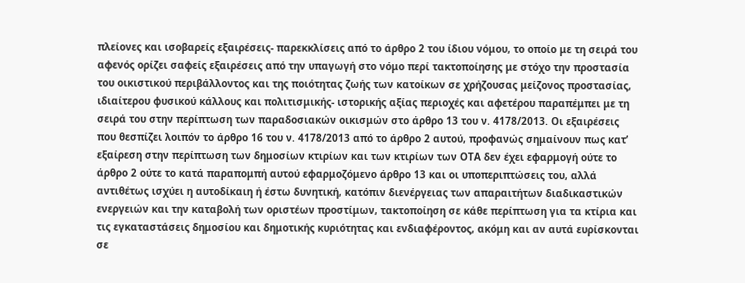πλείονες και ισοβαρείς εξαιρέσεις- παρεκκλίσεις από το άρθρο 2 του ίδιου νόμου, το οποίο με τη σειρά του αφενός ορίζει σαφείς εξαιρέσεις από την υπαγωγή στο νόμο περί τακτοποίησης με στόχο την προστασία του οικιστικού περιβάλλοντος και της ποιότητας ζωής των κατοίκων σε χρήζουσας μείζονος προστασίας, ιδιαίτερου φυσικού κάλλους και πολιτισμικής- ιστορικής αξίας περιοχές και αφετέρου παραπέμπει με τη σειρά του στην περίπτωση των παραδοσιακών οικισμών στο άρθρο 13 του ν. 4178/2013. Οι εξαιρέσεις που θεσπίζει λοιπόν το άρθρο 16 του ν. 4178/2013 από το άρθρο 2 αυτού, προφανώς σημαίνουν πως κατ’ εξαίρεση στην περίπτωση των δημοσίων κτιρίων και των κτιρίων των ΟΤΑ δεν έχει εφαρμογή ούτε το άρθρο 2 ούτε το κατά παραπομπή αυτού εφαρμοζόμενο άρθρο 13 και οι υποπεριπτώσεις του, αλλά αντιθέτως ισχύει η αυτοδίκαιη ή έστω δυνητική, κατόπιν διενέργειας των απαραιτήτων διαδικαστικών ενεργειών και την καταβολή των οριστέων προστίμων, τακτοποίηση σε κάθε περίπτωση για τα κτίρια και τις εγκαταστάσεις δημοσίου και δημοτικής κυριότητας και ενδιαφέροντος, ακόμη και αν αυτά ευρίσκονται σε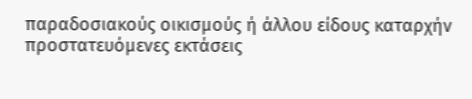παραδοσιακούς οικισμούς ή άλλου είδους καταρχήν προστατευόμενες εκτάσεις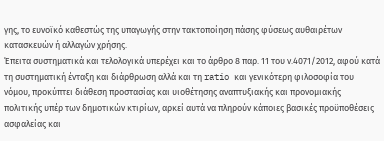γης, το ευνοϊκό καθεστώς της υπαγωγής στην τακτοποίηση πάσης φύσεως αυθαιρέτων κατασκευών ή αλλαγών χρήσης.
Έπειτα συστηματικά και τελολογικά υπερέχει και το άρθρο 8 παρ. 11 του ν.4071/2012, αφού κατά τη συστηματική ένταξη και διάρθρωση αλλά και τη ratio και γενικότερη φιλοσοφία του νόμου, προκύπτει διάθεση προστασίας και υιοθέτησης αναπτυξιακής και προνομιακής πολιτικής υπέρ των δημοτικών κτιρίων, αρκεί αυτά να πληρούν κάποιες βασικές προϋποθέσεις ασφαλείας και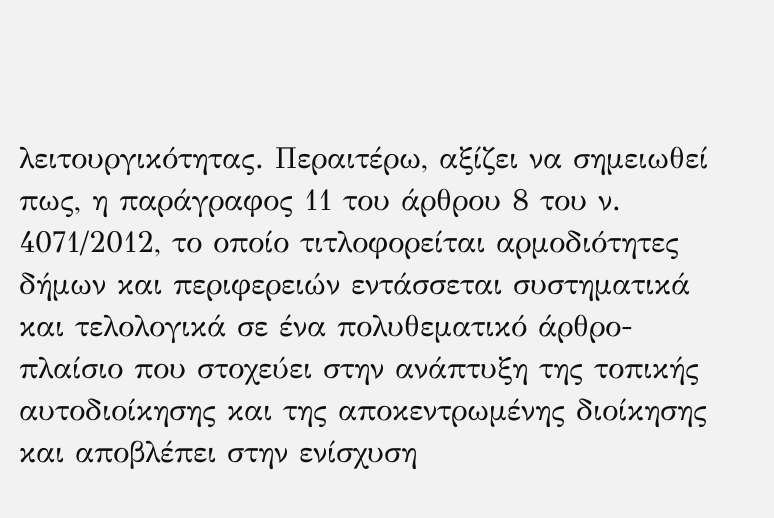λειτουργικότητας. Περαιτέρω, αξίζει να σημειωθεί πως, η παράγραφος 11 του άρθρου 8 του ν. 4071/2012, το οποίο τιτλοφορείται αρμοδιότητες δήμων και περιφερειών εντάσσεται συστηματικά και τελολογικά σε ένα πολυθεματικό άρθρο-πλαίσιο που στοχεύει στην ανάπτυξη της τοπικής αυτοδιοίκησης και της αποκεντρωμένης διοίκησης και αποβλέπει στην ενίσχυση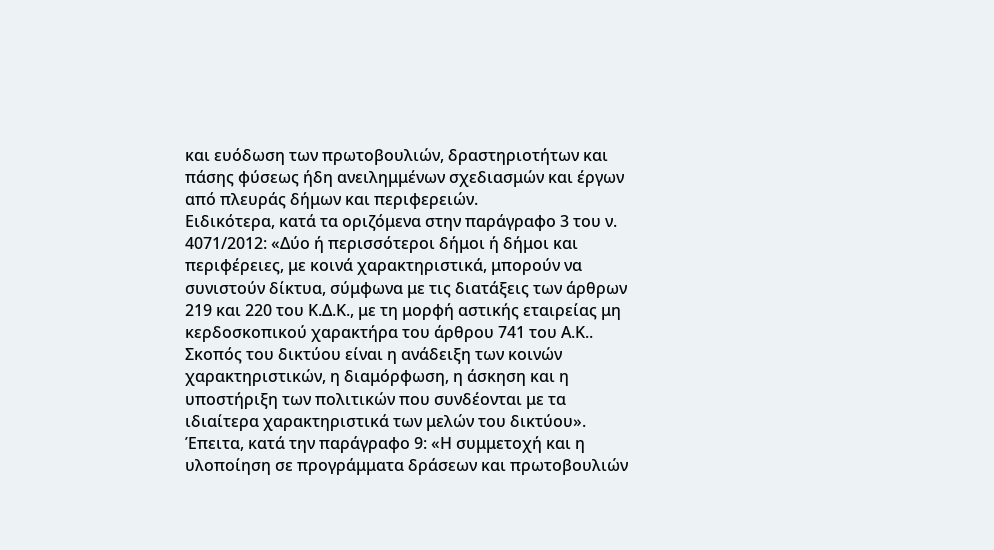και ευόδωση των πρωτοβουλιών, δραστηριοτήτων και πάσης φύσεως ήδη ανειλημμένων σχεδιασμών και έργων από πλευράς δήμων και περιφερειών.
Ειδικότερα, κατά τα οριζόμενα στην παράγραφο 3 του ν. 4071/2012: «Δύο ή περισσότεροι δήμοι ή δήμοι και περιφέρειες, με κοινά χαρακτηριστικά, μπορούν να συνιστούν δίκτυα, σύμφωνα με τις διατάξεις των άρθρων 219 και 220 του Κ.Δ.Κ., με τη μορφή αστικής εταιρείας μη κερδοσκοπικού χαρακτήρα του άρθρου 741 του Α.Κ.. Σκοπός του δικτύου είναι η ανάδειξη των κοινών χαρακτηριστικών, η διαμόρφωση, η άσκηση και η υποστήριξη των πολιτικών που συνδέονται με τα ιδιαίτερα χαρακτηριστικά των μελών του δικτύου». Έπειτα, κατά την παράγραφο 9: «Η συμμετοχή και η υλοποίηση σε προγράμματα δράσεων και πρωτοβουλιών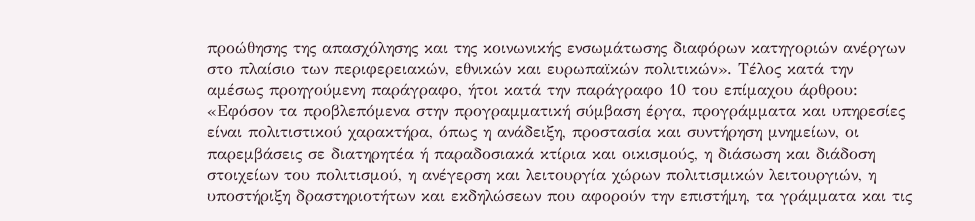προώθησης της απασχόλησης και της κοινωνικής ενσωμάτωσης διαφόρων κατηγοριών ανέργων στο πλαίσιο των περιφερειακών, εθνικών και ευρωπαϊκών πολιτικών». Τέλος κατά την αμέσως προηγούμενη παράγραφο, ήτοι κατά την παράγραφο 10 του επίμαχου άρθρου: «Εφόσον τα προβλεπόμενα στην προγραμματική σύμβαση έργα, προγράμματα και υπηρεσίες είναι πολιτιστικού χαρακτήρα, όπως η ανάδειξη, προστασία και συντήρηση μνημείων, οι παρεμβάσεις σε διατηρητέα ή παραδοσιακά κτίρια και οικισμούς, η διάσωση και διάδοση στοιχείων του πολιτισμού, η ανέγερση και λειτουργία χώρων πολιτισμικών λειτουργιών, η υποστήριξη δραστηριοτήτων και εκδηλώσεων που αφορούν την επιστήμη, τα γράμματα και τις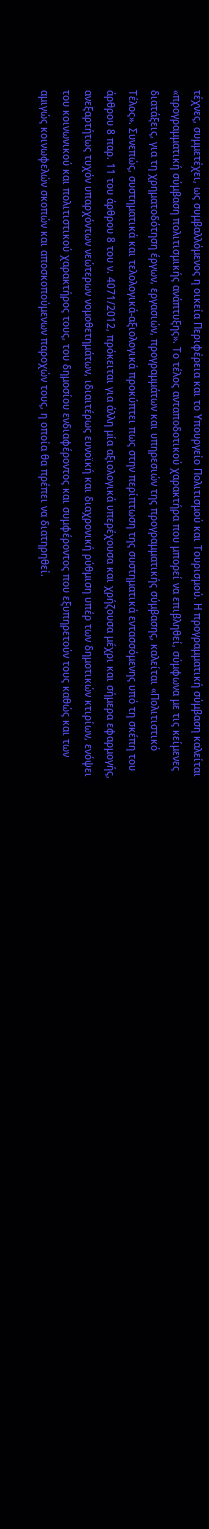τέχνες, συμμετέχει, ως συμβαλλόμενος η οικεία Περιφέρεια και το Υπουργείο Πολιτισμού και Τουρισμού. Η προγραμματική σύμβαση καλείται «προγραμματική σύμβαση πολιτισμικής ανάπτυξης». Το τέλος ανταποδοτικού χαρακτήρα που μπορεί να επιβληθεί, σύμφωνα με τις κείμενες διατάξεις, για τη χρηματοδότηση έργων, εργασιών, προγραμμάτων και υπηρεσιών της προγραμματικής σύμβασης, καλείται «Πολιτιστικό Τέλος». Συνεπώς, συστηματικά και τελολογικά-αξιολογικά προκύπτει πως στην περίπτωση της συστηματικά εντασσόμενης υπό τη σκέπη του άρθρου 8 παρ. 11 του άρθρου 8 του ν. 4071/2012, πρόκειται για άλλη μία αξιολογικά υπερέχουσα και χρήζουσα μέχρι και σήμερα εφαρμογής, ανεξαρτήτως τυχόν υπαρχόντων νεώτερων νομοθετημάτων, ιδιαιτέρως ευνοϊκή και διαχρονική ρύθμιση υπέρ των δημοτικών κτιρίων, ενόψει του κοινωνικού και πολιτιστικού χαρακτήρος τους, του δημοσίου ενδιαφέροντος και συμφέροντος που εξυπηρετούν τους καθώς και των αμιγώς κοινωφελών σκοπών και αποσκοπούμενων παροχών τους, η οποία θα πρέπει να διατηρηθεί.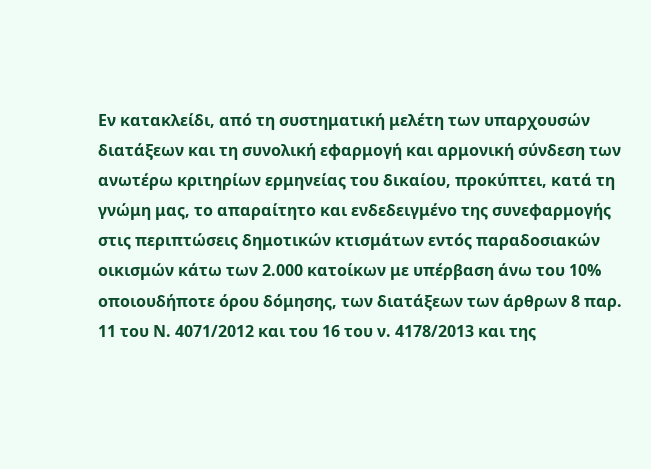Εν κατακλείδι, από τη συστηματική μελέτη των υπαρχουσών διατάξεων και τη συνολική εφαρμογή και αρμονική σύνδεση των ανωτέρω κριτηρίων ερμηνείας του δικαίου, προκύπτει, κατά τη γνώμη μας, το απαραίτητο και ενδεδειγμένο της συνεφαρμογής στις περιπτώσεις δημοτικών κτισμάτων εντός παραδοσιακών οικισμών κάτω των 2.000 κατοίκων με υπέρβαση άνω του 10% οποιουδήποτε όρου δόμησης, των διατάξεων των άρθρων 8 παρ. 11 του Ν. 4071/2012 και του 16 του ν. 4178/2013 και της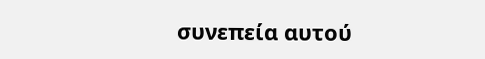συνεπεία αυτού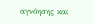αγνόησης και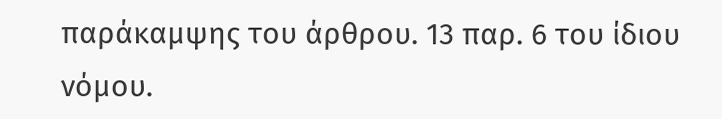παράκαμψης του άρθρου. 13 παρ. 6 του ίδιου νόμου.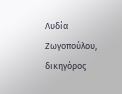Λυδία Ζωγοπούλου, δικηγόρος